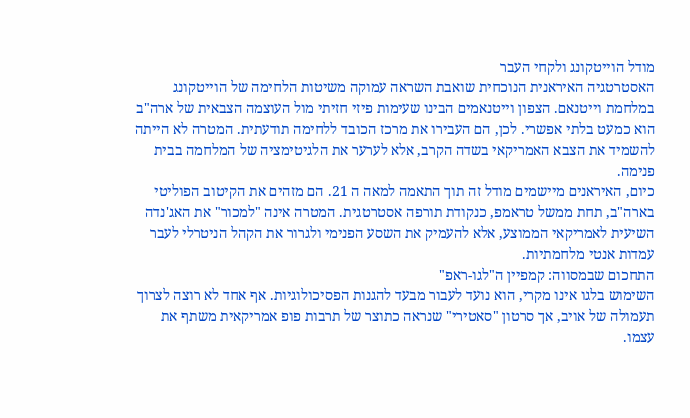מודל הוייטקונג ולקחי העבר
האסטרטגיה האיראנית הנוכחית שואבת השראה עמוקה משיטות הלחימה של הוייטקונג במלחמת וייטנאם. הצפון וייטנאמים הבינו שעימות פיזי חזיתי מול העוצמה הצבאית של ארה"ב הוא כמעט בלתי אפשרי. לכן, הם העבירו את מרכז הכובד ללחימה תודעתית. המטרה לא הייתה להשמיד את הצבא האמריקאי בשדה הקרב, אלא לערער את הלגיטימציה של המלחמה בבית פנימה.
כיום, האיראנים מיישמים מודל זה תוך התאמה למאה ה 21. הם מזהים את הקיטוב הפוליטי בארה"ב, תחת ממשל טראמפ, כנקודת תורפה אסטרטגית. המטרה אינה "למכור" את האג'נדה השיעית לאמריקאי הממוצע, אלא להעמיק את השסע הפנימי ולגרור את הקהל הניטרלי לעבר עמדות אנטי מלחמתיות.
התחכום שבמסווה: קמפיין ה"לגו-ראפ"
השימוש בלגו אינו מקרי, הוא נועד לעבור מבעד להגנות הפסיכולוגיות. אף אחד לא רוצה לצרוך תעמולה של אויב, אך סרטון "סאטירי" שנראה כתוצר של תרבות פופ אמריקאית משתף את עצמו.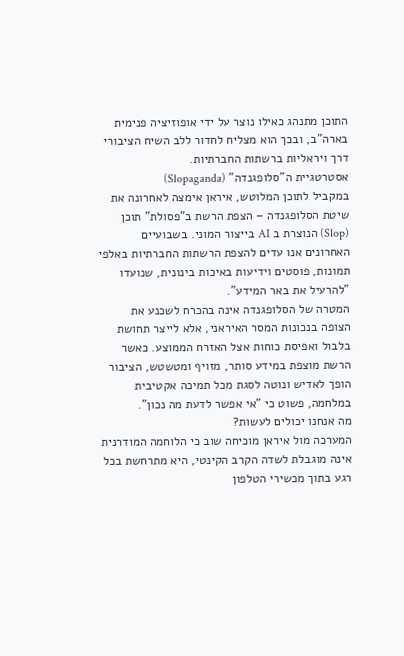התוכן מתנהג כאילו נוצר על ידי אופוזיציה פנימית בארה"ב, ובכך הוא מצליח לחדור ללב השיח הציבורי דרך ויראליות ברשתות החברתיות.
אסטרטגיית ה"סלופגנדה" (Slopaganda)
במקביל לתוכן המלוטש, איראן אימצה לאחרונה את שיטת הסלופגנדה – הצפת הרשת ב"פסולת" תוכן (Slop) הנוצרת ב AI בייצור המוני. בשבועיים האחרונים אנו עדים להצפת הרשתות החברתיות באלפי תמונות, פוסטים וידיעות באיכות בינונית, שנועדו "להרעיל את באר המידע".
המטרה של הסלופגנדה אינה בהכרח לשכנע את הצופה בנכונות המסר האיראני, אלא לייצר תחושת בלבול ואפיסת כוחות אצל האזרח הממוצע. כאשר הרשת מוצפת במידע סותר, מזויף ומטשטש, הציבור הופך לאדיש ונוטה לסגת מכל תמיכה אקטיבית במלחמה, פשוט כי "אי אפשר לדעת מה נכון".
מה אנחנו יכולים לעשות?
המערכה מול איראן מוכיחה שוב כי הלוחמה המודרנית אינה מוגבלת לשדה הקרב הקינטי, היא מתרחשת בכל רגע בתוך מכשירי הטלפון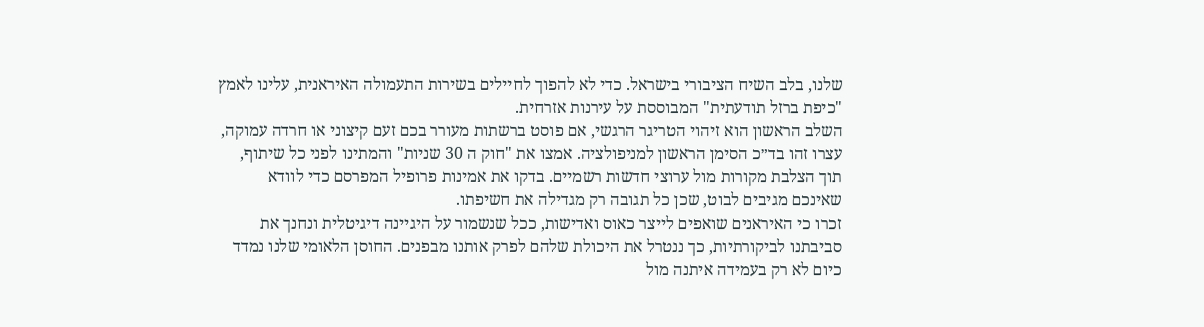שלנו, בלב השיח הציבורי בישראל. כדי לא להפוך לחיילים בשירות התעמולה האיראנית, עלינו לאמץ "כיפת ברזל תודעתית" המבוססת על עירנות אזרחית.
השלב הראשון הוא זיהוי הטריגר הרגשי, אם פוסט ברשתות מעורר בכם זעם קיצוני או חרדה עמוקה, עצרו זהו בד״כ הסימן הראשון למניפולציה. אמצו את "חוק ה 30 שניות" והמתינו לפני כל שיתוף, תוך הצלבת מקורות מול ערוצי חדשות רשמיים. בדקו את אמינות פרופיל המפרסם כדי לוודא שאינכם מגיבים לבוט, שכן כל תגובה רק מגדילה את חשיפתו.
זכרו כי האיראנים שואפים לייצר כאוס ואדישות, ככל שנשמור על היגיינה דיגיטלית ונחנך את סביבתנו לביקורתיות, כך ננטרל את היכולת שלהם לפרק אותנו מבפנים. החוסן הלאומי שלנו נמדד כיום לא רק בעמידה איתנה מול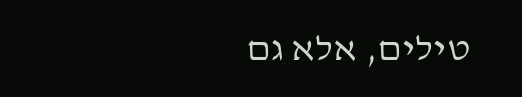טילים, אלא גם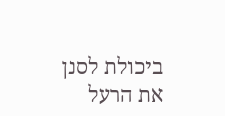ביכולת לסנן את הרעל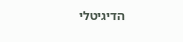הדיגיטלי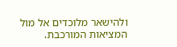ולהישאר מלוכדים אל מול המציאות המורכבת.